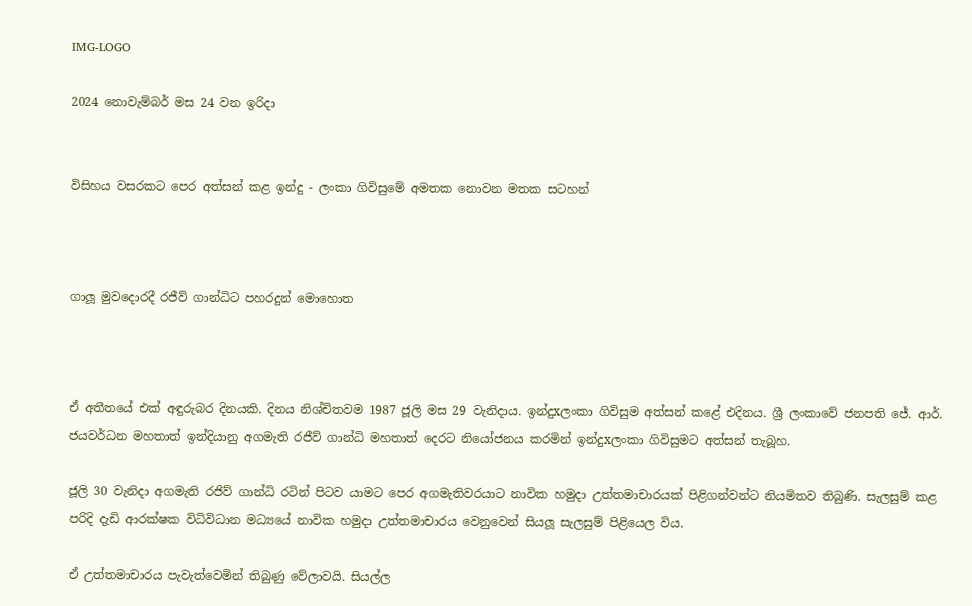IMG-LOGO

2024 නොවැම්බර් මස 24 වන ඉරිදා


විසිහය වසරකට පෙර අත්සන් කළ ඉන්දු - ලංකා ගිවිසුමේ අමතක නොවන මතක සටහන්



ගාලූ මුවදොරදී රජීව් ගාන්ධිට පහරදුන් මොහොත



ඒ අතීතයේ එක් අඳුරුබර දිනයකි. දිනය නිශ්චිතවම 1987 ජූලි මස 29 වැනිදාය. ඉන්දුxලංකා ගිවිසුම අත්සන් කළේ එදිනය. ශ්‍රී ලංකාවේ ජනපති ජේ. ආර්. ජයවර්ධන මහතාත් ඉන්දියානු අගමැති රජීව් ගාන්ධි මහතාත් දෙරට නියෝජනය කරමින් ඉන්දුxලංකා ගිවිසුමට අත්සන් තැබූහ.

ජූලි 30 වැනිදා අගමැති රජිව් ගාන්ධි රටින් පිටව යාමට පෙර අගමැතිවරයාට නාවික හමුදා උත්තමාචාරයක් පිළිගන්වන්ට නියමිතව තිබුණි. සැලසුම් කළ පරිදි දැඩි ආරක්ෂක විධිවිධාන මධ්‍යයේ නාවික හමුදා උත්තමාචාරය වෙනුවෙන් සියලූ සැලසුම් පිළියෙල විය.

ඒ උත්තමාචාරය පැවැත්වෙමින් තිබුණු වේලාවයි. සියල්ල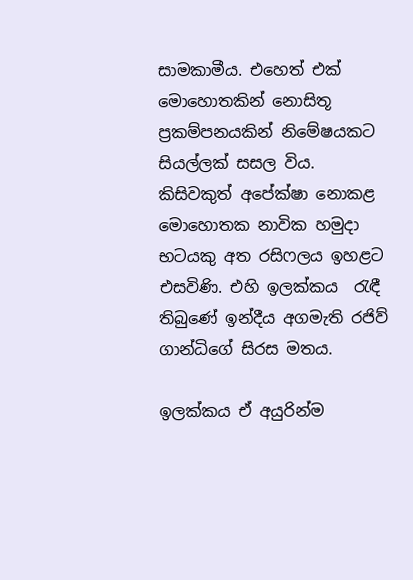සාමකාමීය. එහෙත් එක් මොහොතකින් නොසිතූ  ප්‍රකම්පනයකින් නිමේෂයකට සියල්ලක් සසල විය. කිසිවකුත් අපේක්ෂා නොකළ මොහොතක නාවික හමුදා භටයකු අත රසිෆලය ඉහළට එසවිණි. එහි ඉලක්කය  රැඳී තිබුණේ ඉන්දීය අගමැති රජිව් ගාන්ධිගේ සිරස මතය.

ඉලක්කය ඒ අයුරින්ම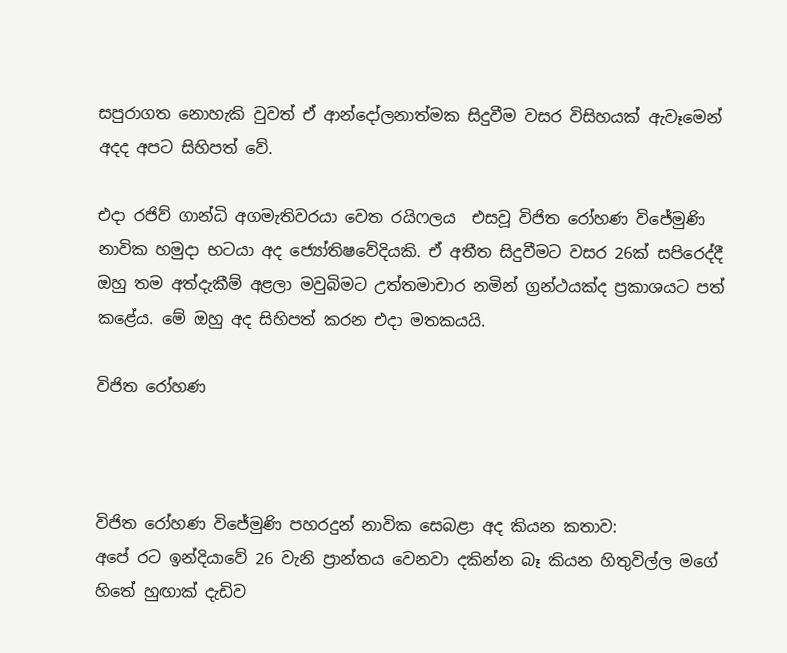සපුරාගත නොහැකි වුවත් ඒ ආන්දෝලනාත්මක සිදුවීම වසර විසිහයක් ඇවෑමෙන් අදද අපට සිහිපත් වේ.

එදා රජිව් ගාන්ධි අගමැතිවරයා වෙත රයිෆලය  එසවූ විජිත රෝහණ විජේමුණි නාවික හමුදා භටයා අද ජ්‍යෝතිෂවේදියකි. ඒ අතීත සිදුවීමට වසර 26ක් සපිරෙද්දී ඔහු තම අත්දැකීම් අළලා මවුබිමට උත්තමාචාර නමින් ග්‍රන්ථයක්ද ප්‍රකාශයට පත් කළේය. මේ ඔහු අද සිහිපත් කරන එදා මතකයයි.

විජිත රෝහණ



විජිත රෝහණ විජේමුණි පහරදුන් නාවික සෙබළා අද කියන කතාව:
අපේ රට ඉන්දියාවේ 26 වැනි ප්‍රාන්තය වෙනවා දකින්න බෑ කියන හිතුවිල්ල මගේ හිතේ හුඟාක් දැඩිව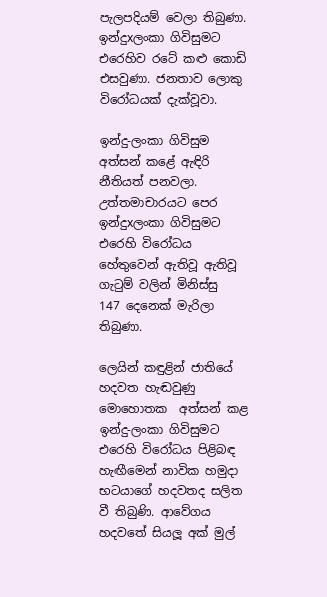පැලපදියම් වෙලා තිබුණා. ඉන්දුxලංකා ගිවිසුමට එරෙහිව රටේ කළු කොඩි එසවුණා. ජනතාව ලොකු විරෝධයක් දැක්වූවා.

ඉන්දු-ලංකා ගිවිසුම අත්සන් කළේ ඇඳිරි නීතියත් පනවලා. උත්තමාචාරයට පෙර ඉන්දුxලංකා ගිවිසුමට එරෙහි විරෝධය හේතුවෙන් ඇතිවූ ඇතිවූ ගැටුම් වලින් මිනිස්සු  147 දෙනෙක් මැරිලා තිබුණා.

ලෙයින් කඳුළින් ජාතියේ හදවත හැඬවුණු මොහොතක  අත්සන් කළ ඉන්දු-ලංකා ගිවිසුමට එරෙහි විරෝධය පිළිබඳ හැඟීමෙන් නාවික හමුදා භටයාගේ හදවතද සලිත වී තිබුණි. ආවේගය හදවතේ සියලූ අක් මුල්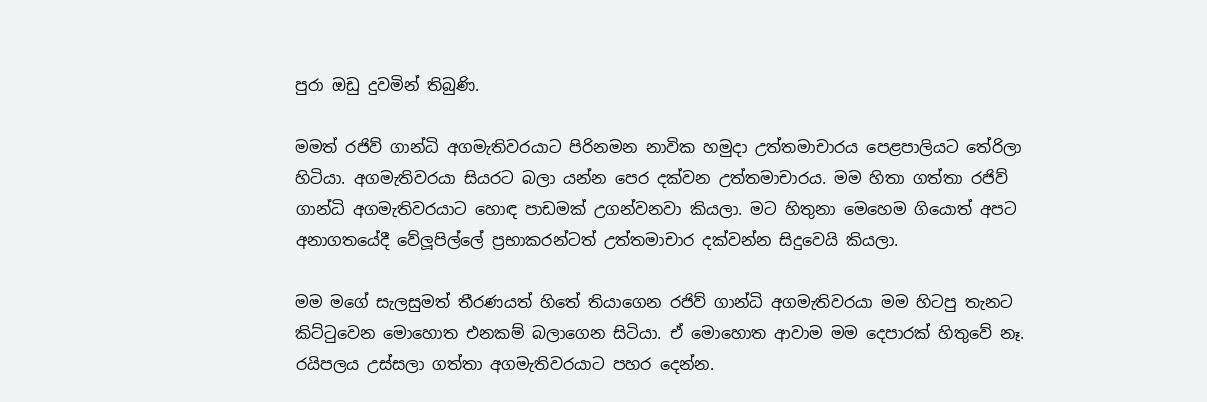පුරා ඔඩු දුවමින් තිබුණි.

මමත් රජිව් ගාන්ධි අගමැතිවරයාට පිරිනමන නාවික හමුදා උත්තමාචාරය පෙළපාලියට තේරිලා හිටියා. අගමැතිවරයා සියරට බලා යන්න පෙර දක්වන උත්තමාචාරය. මම හිතා ගත්තා රජිව් ගාන්ධි අගමැතිවරයාට හොඳ පාඩමක් උගන්වනවා කියලා. මට හිතුනා මෙහෙම ගියොත් අපට අනාගතයේදී වේලූපිල්ලේ ප්‍රභාකරන්ටත් උත්තමාචාර දක්වන්න සිදුවෙයි කියලා.

මම මගේ සැලසුමත් තීරණයත් හිතේ තියාගෙන රජිව් ගාන්ධි අගමැතිවරයා මම හිටපු තැනට කිට්ටුවෙන මොහොත එනකම් බලාගෙන සිටියා. ඒ මොහොත ආවාම මම දෙපාරක් හිතුවේ නෑ. රයිපලය උස්සලා ගත්තා අගමැතිවරයාට පහර දෙන්න.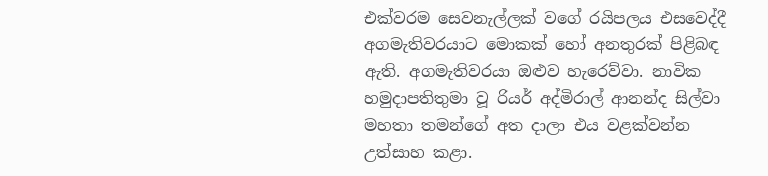එක්වරම සෙවනැල්ලක් වගේ රයිපලය එසවෙද්දී අගමැතිවරයාට මොකක් හෝ අනතුරක් පිළිබඳ ඇති. අගමැතිවරයා ඔළුව හැරෙව්වා. නාවික හමුදාපතිතුමා වූ රියර් අද්මිරාල් ආනන්ද සිල්වා මහතා තමන්ගේ අත දාලා එය වළක්වන්න උත්සාහ කළා.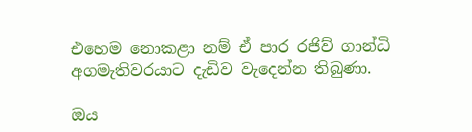එහෙම නොකළා නම් ඒ පාර රජිව් ගාන්ධි අගමැතිවරයාට දැඩිව වැදෙන්න තිබුණා.

ඔය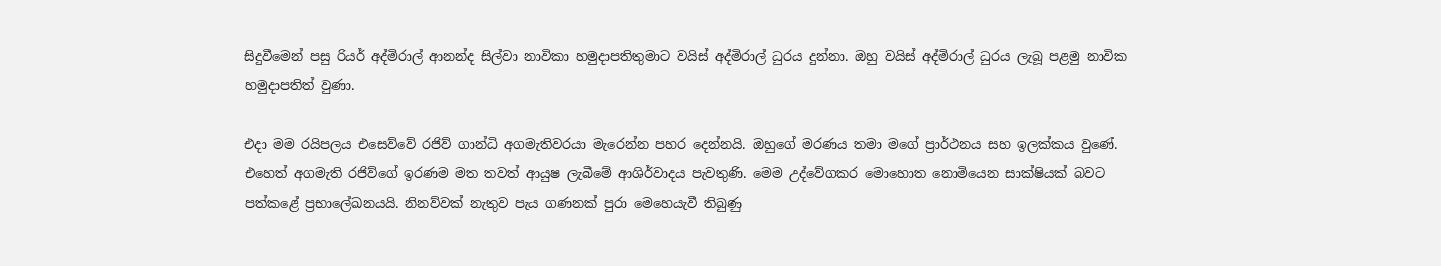සිදුවීමෙන් පසු රියර් අද්මිරාල් ආනන්ද සිල්වා නාවිකා හමුදාපතිතුමාට වයිස් අද්මිරාල් ධුරය දුන්නා. ඔහු වයිස් අද්මිරාල් ධුරය ලැබූ පළමු නාවික හමුදාපතිත් වුණා.

එදා මම රයිපලය එසෙව්වේ රජිව් ගාන්ධි අගමැතිවරයා මැරෙන්න පහර දෙන්නයි. ඔහුගේ මරණය තමා මගේ ප්‍රාර්ථනය සහ ඉලක්කය වුණේ.
එහෙත් අගමැති රජිව්ගේ ඉරණම මත තවත් ආයුෂ ලැබීමේ ආශිර්වාදය පැවතුණි. මෙම උද්වේගකර මොහොත නොමියෙන සාක්ෂියක් බවට පත්කළේ ප්‍රභාලේඛනයයි. නිනව්වක් නැතුව පැය ගණනක් පුරා මෙහෙයැවී තිබුණු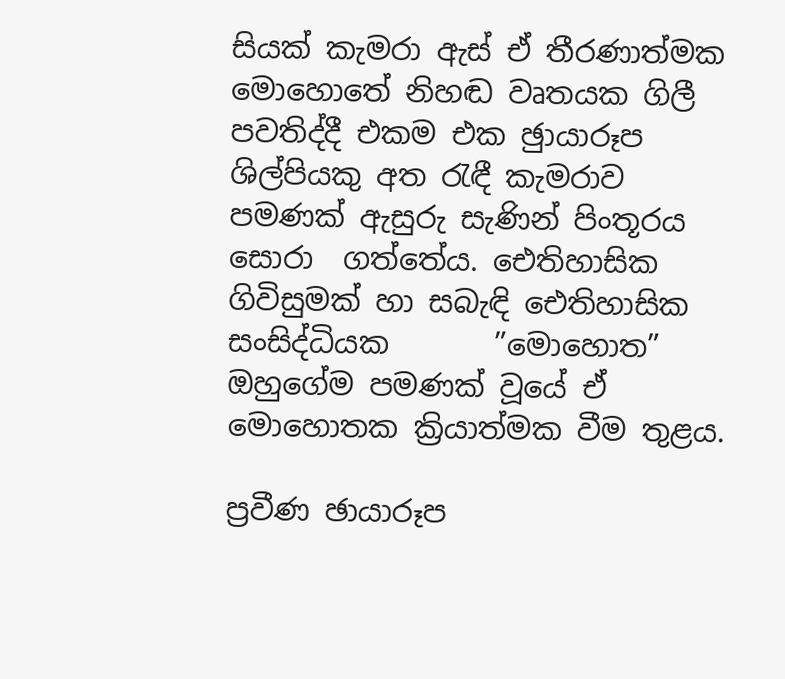සියක් කැමරා ඇස් ඒ තීරණාත්මක මොහොතේ නිහඬ වෘතයක ගිලී පවතිද්දී එකම එක ඡුායාරූප ශිල්පියකු අත රැඳී කැමරාව පමණක් ඇසුරු සැණින් පිංතූරය සොරා  ගත්තේය. ඓතිහාසික ගිවිසුමක් හා සබැඳි ඓතිහාසික සංසිද්ධියක       ”මොහොත” ඔහුගේම පමණක් වූයේ ඒ මොහොතක ක්‍රියාත්මක වීම තුළය.

ප්‍රවීණ ඡායාරූප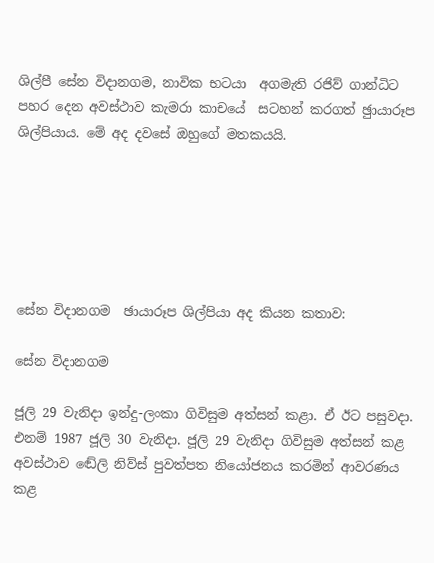ශිල්පී සේන විදානගම, නාවික භටයා  අගමැති රජිව් ගාන්ධිට පහර දෙන අවස්ථාව කැමරා කාචයේ  සටහන් කරගත් ඡුායාරූප ශිල්පියාය. මේ අද දවසේ ඔහුගේ මතකයයි.






සේන විදානගම  ඡායාරූප ශිල්පියා අද කියන කතාව:

සේන විදානගම

ජූලි 29 වැනිදා ඉන්දු-ලංකා ගිවිසුම අත්සන් කළා. ඒ ඊට පසුවදා. එනම් 1987 ජූලි 30 වැනිදා. ජූලි 29 වැනිදා ගිවිසුම අත්සන් කළ අවස්ථාව ඬේලි නිව්ස් පුවත්පත නියෝජනය කරමින් ආවරණය කළ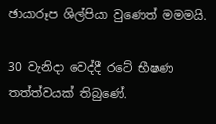ඡායාරූප ශිල්පියා වුණෙත් මමමයි.

30 වැනිදා වෙද්දී රටේ භීෂණ තත්ත්වයක් තිබුණේ.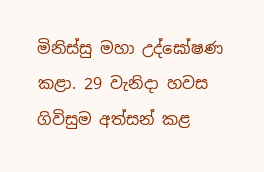මිනිස්සු මහා උද්ඝෝෂණ කළා. 29 වැනිදා හවස ගිවිසුම අත්සන් කළ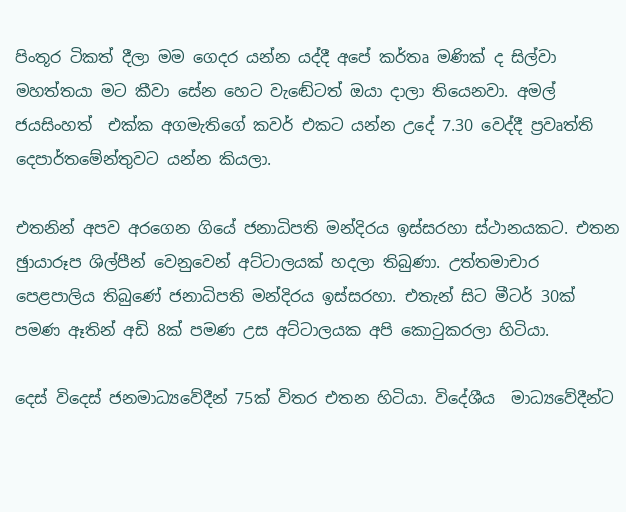පිංතූර ටිකත් දීලා මම ගෙදර යන්න යද්දී අපේ කර්තෘ මණික් ද සිල්වා මහත්තයා මට කීවා සේන හෙට වැඬේටත් ඔයා දාලා තියෙනවා. අමල් ජයසිංහත්  එක්ක අගමැතිගේ කවර් එකට යන්න උදේ 7.30 වෙද්දී ප්‍රවෘත්ති දෙපාර්තමේන්තුවට යන්න කියලා.

එතනින් අපව අරගෙන ගියේ ජනාධිපති මන්දිරය ඉස්සරහා ස්ථානයකට. එතන ඡුායාරූප ශිල්පීන් වෙනුවෙන් අට්ටාලයක් හදලා තිබුණා. උත්තමාචාර පෙළපාලිය තිබුණේ ජනාධිපති මන්දිරය ඉස්සරහා. එතැන් සිට මීටර් 30ක් පමණ ඈතින් අඩි 8ක් පමණ උස අට්ටාලයක අපි කොටුකරලා හිටියා.

දෙස් විදෙස් ජනමාධ්‍යවේදීන් 75ක් විතර එතන හිටියා. විදේශීය  මාධ්‍යවේදීන්ට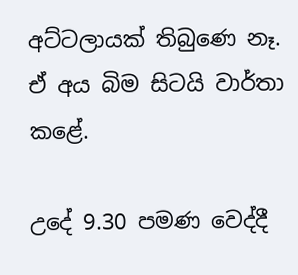අට්ටලායක් තිබුණෙ නෑ. ඒ අය බිම සිටයි වාර්තා කළේ.

උදේ 9.30 පමණ වෙද්දී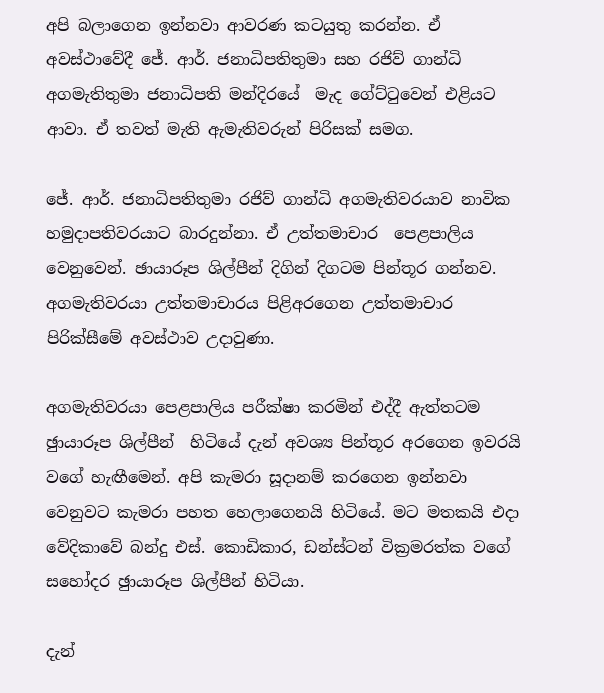අපි බලාගෙන ඉන්නවා ආවරණ කටයුතු කරන්න. ඒ අවස්ථාවේදී ජේ. ආර්. ජනාධිපතිතුමා සහ රජිව් ගාන්ධි අගමැතිතුමා ජනාධිපති මන්දිරයේ  මැද ගේට්ටුවෙන් එළියට ආවා. ඒ තවත් මැති ඇමැතිවරුන් පිරිසක් සමග.

ජේ. ආර්. ජනාධිපතිතුමා රජිව් ගාන්ධි අගමැතිවරයාව නාවික හමුදාපතිවරයාට බාරදුන්නා. ඒ උත්තමාචාර  පෙළපාලිය වෙනුවෙන්. ඡායාරූප ශිල්පීන් දිගින් දිගටම පින්තූර ගන්නව. අගමැතිවරයා උත්තමාචාරය පිළිඅරගෙන උත්තමාචාර පිරික්සීමේ අවස්ථාව උදාවුණා.

අගමැතිවරයා පෙළපාලිය පරීක්ෂා කරමින් එද්දී ඇත්තටම ඡුායාරූප ශිල්පීන්  හිටියේ දැන් අවශ්‍ය පින්තූර අරගෙන ඉවරයි වගේ හැඟීමෙන්. අපි කැමරා සූදානම් කරගෙන ඉන්නවා වෙනුවට කැමරා පහත හෙලාගෙනයි හිටියේ. මට මතකයි එදා වේදිකාවේ බන්දු එස්. කොඩිකාර, ඩන්ස්ටන් වික්‍රමරත්ක වගේ සහෝදර ඡුායාරූප ශිල්පීන් හිටියා.

දැන්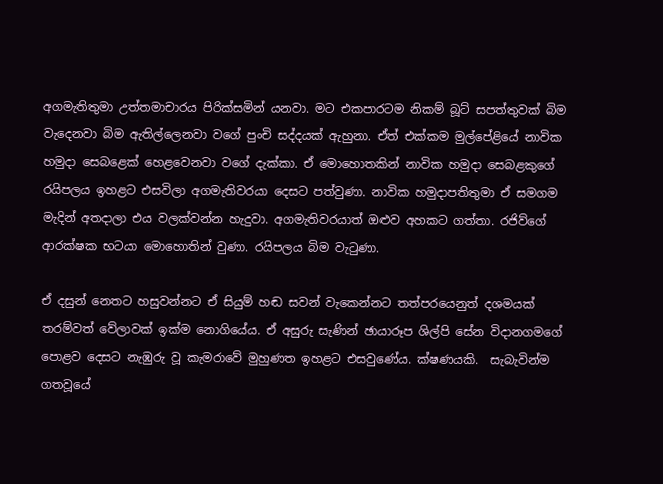අගමැතිතුමා උත්තමාචාරය පිරික්සමින් යනවා. මට එකපාරටම නිකම් බූට් සපත්තුවක් බිම වැදෙනවා බිම ඇතිල්ලෙනවා වගේ පුංචි සද්දයක් ඇහුනා. ඒත් එක්කම මුල්පේළියේ නාවික හමුදා සෙබළෙක් හෙළවෙනවා වගේ දැක්කා. ඒ මොහොතකින් නාවික හමුදා සෙබළකුගේ රයිපලය ඉහළට එසවිලා අගමැතිවරයා දෙසට පත්වුණා. නාවික හමුදාපතිතුමා ඒ සමගම මැදින් අතදාලා එය වලක්වන්න හැදුවා. අගමැතිවරයාත් ඔළුව අහකට ගත්තා. රජිව්ගේ ආරක්ෂක භටයා මොහොතින් වුණා. රයිපලය බිම වැටුණා.

ඒ දසුන් නෙතට හසුවන්නට ඒ සියුම් හඬ සවන් වැකෙන්නට තත්පරයෙනුත් දශමයක් තරම්වත් වේලාවක් ඉක්ම නොගියේය. ඒ අසුරු සැණින් ඡායාරූප ශිල්පි සේන විදානගමගේ පොළව දෙසට නැඹුරු වූ කැමරාවේ මුහුණත ඉහළට එසවුණේය. ක්ෂණයකි.  සැබැවින්ම ගතවූයේ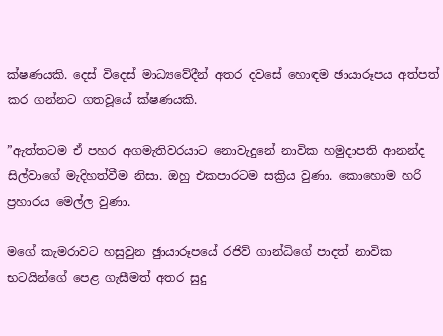ක්ෂණයකි. දෙස් විදෙස් මාධ්‍යවේදීන් අතර දවසේ හොඳම ඡායාරූපය අත්පත් කර ගන්නට ගතවූයේ ක්ෂණයකි.

”ඇත්තටම ඒ පහර අගමැතිවරයාට නොවැදුනේ නාවික හමුදාපති ආනන්ද සිල්වාගේ මැදිහත්වීම නිසා. ඔහු එකපාරටම සක්‍රිය වුණා. කොහොම හරි ප්‍රහාරය මෙල්ල වුණා.

මගේ කැමරාවට හසුවුන ඡුායාරූපයේ රජිව් ගාන්ධිගේ පාදත් නාවික භටයින්ගේ පෙළ ගැසීමත් අතර සුදු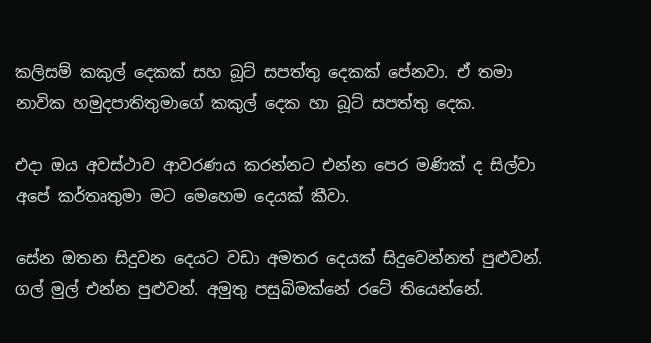කලිසම් කකුල් දෙකක් සහ බූට් සපත්තු දෙකක් පේනවා. ඒ තමා නාවික හමුදපාතිතුමාගේ කකුල් දෙක හා බූට් සපත්තු දෙක.

එදා ඔය අවස්ථාව ආවරණය කරන්නට එන්න පෙර මණික් ද සිල්වා අපේ කර්තෘතුමා මට මෙහෙම දෙයක් කීවා.

සේන ඔතන සිදුවන දෙයට වඩා අමතර දෙයක් සිදුවෙන්නත් පුළුවන්. ගල් මුල් එන්න පුළුවන්. අමුතු පසුබිමක්නේ රටේ තියෙන්නේ.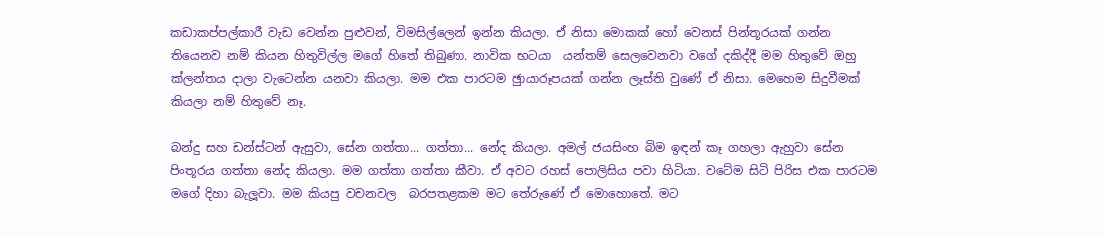කඩාකප්පල්කාරී වැඩ වෙන්න පුළුවන්, විමසිල්ලෙන් ඉන්න කියලා. ඒ නිසා මොකක් හෝ වෙනස් පින්තූරයක් ගන්න තියෙනව නම් කියන හිතුවිල්ල මගේ හිතේ තිබුණා. නාවික භටයා  යන්තම් සෙලවෙනවා වගේ දකිද්දී මම හිතුවේ ඔහු ක්ලන්තය දාලා වැටෙන්න යනවා කියලා. මම එක පාරටම ඡුායාරූපයක් ගන්න ලෑස්ති වුණේ ඒ නිසා. මෙහෙම සිදුවීමක් කියලා නම් හිතුවේ නෑ.

බන්දු සහ ඩන්ස්ටන් ඇසුවා, සේන ගත්තා... ගත්තා... නේද කියලා. අමල් ජයසිංහ බිම ඉඳන් කෑ ගහලා ඇහුවා සේන පිංතූරය ගත්තා නේද කියලා. මම ගත්තා ගත්තා කීවා. ඒ අවට රහස් පොලිසිය පවා හිටියා. වටේම සිටි පිරිස එක පාරටම මගේ දිහා බැලූවා. මම කියපු වචනවල  බරපතළකම මට තේරුණේ ඒ මොහොතේ. මට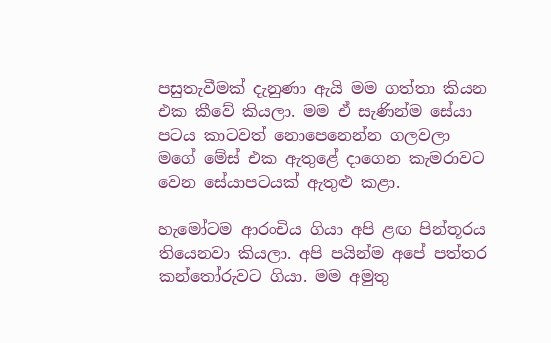පසුතැවීමක් දැනුණා ඇයි මම ගත්තා කියන එක කීවේ කියලා. මම ඒ සැණින්ම සේයා පටය කාටවත් නොපෙනෙන්න ගලවලා මගේ මේස් එක ඇතුළේ දාගෙන කැමරාවට වෙන සේයාපටයක් ඇතුළු කළා.

හැමෝටම ආරංචිය ගියා අපි ළඟ පින්තූරය තියෙනවා කියලා. අපි පයින්ම අපේ පත්තර කන්තෝරුවට ගියා. මම අමුතු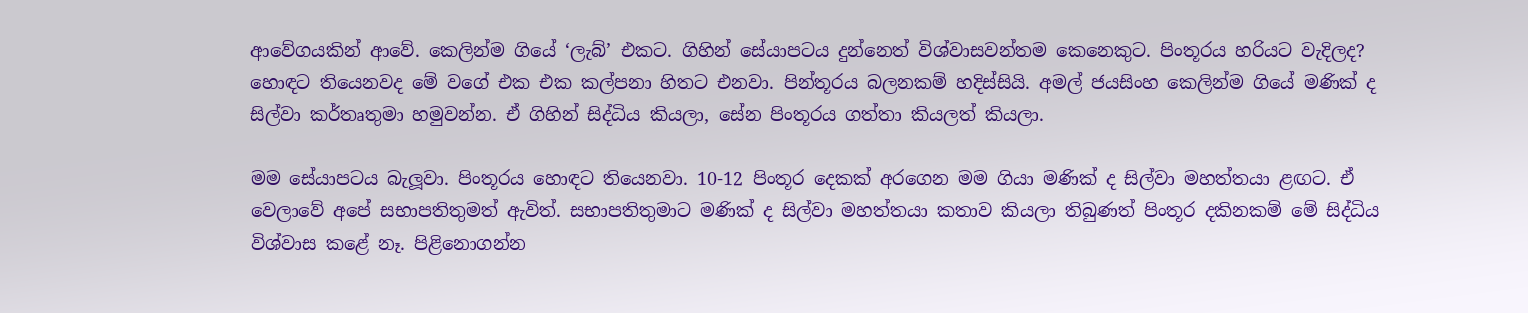ආවේගයකින් ආවේ. කෙලින්ම ගියේ ‘ලැබ්’ එකට. ගිහින් සේයාපටය දුන්නෙත් විශ්වාසවන්තම කෙනෙකුට. පිංතූරය හරියට වැදිලද? හොඳට තියෙනවද මේ වගේ එක එක කල්පනා හිතට එනවා. පින්තූරය බලනකම් හදිස්සියි. අමල් ජයසිංහ කෙලින්ම ගියේ මණික් ද සිල්වා කර්තෘතුමා හමුවන්න. ඒ ගිහින් සිද්ධිය කියලා, සේන පිංතූරය ගත්තා කියලත් කියලා.

මම සේයාපටය බැලූවා. පිංතූරය හොඳට තියෙනවා. 10-12 පිංතූර දෙකක් අරගෙන මම ගියා මණික් ද සිල්වා මහත්තයා ළඟට. ඒ වෙලාවේ අපේ සභාපතිතුමත් ඇවිත්. සභාපතිතුමාට මණික් ද සිල්වා මහත්තයා කතාව කියලා තිබුණත් පිංතූර දකිනකම් මේ සිද්ධිය විශ්වාස කළේ නෑ. පිළිනොගන්න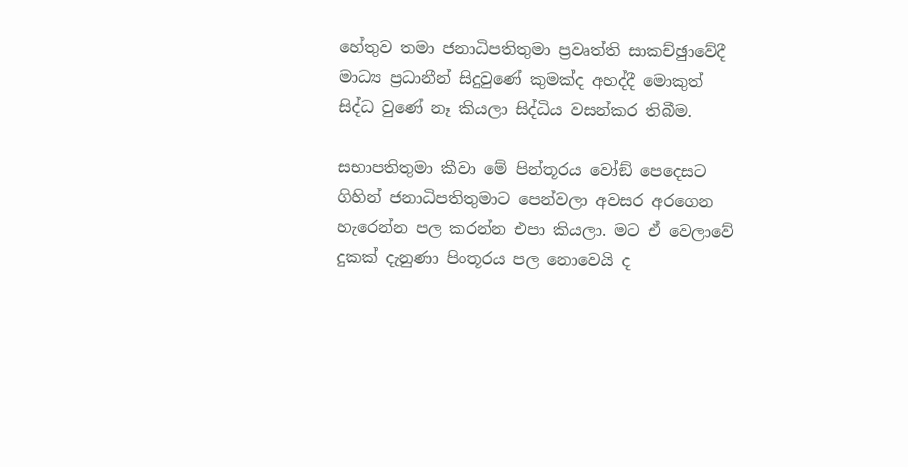හේතුව තමා ජනාධිපතිතුමා ප්‍රවෘත්ති සාකච්ඡුාවේදී මාධ්‍ය ප්‍රධානීන් සිදුවුණේ කුමක්ද අහද්දී මොකුත් සිද්ධ වුණේ නෑ කියලා සිද්ධිය වසන්කර තිබීම.

සභාපතිතුමා කීවා මේ පින්තූරය වෝඞ් පෙදෙසට ගිහින් ජනාධිපතිතුමාට පෙන්වලා අවසර අරගෙන හැරෙන්න පල කරන්න එපා කියලා. මට ඒ වෙලාවේ දුකක් දැනුණා පිංතූරය පල නොවෙයි ද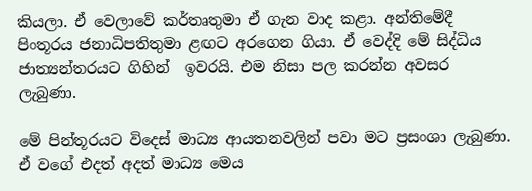කියලා. ඒ වෙලාවේ කර්තෘතුමා ඒ ගැන වාද කළා. අන්තිමේදී පිංතූරය ජනාධිපතිතුමා ළඟට අරගෙන ගියා. ඒ වෙද්දි මේ සිද්ධිය ජාත්‍යන්තරයට ගිහින්  ඉවරයි. එම නිසා පල කරන්න අවසර ලැබුණා.

මේ පින්තූරයට විදෙස් මාධ්‍ය ආයතනවලින් පවා මට ප්‍රසංශා ලැබුණා. ඒ වගේ එදත් අදත් මාධ්‍ය මෙය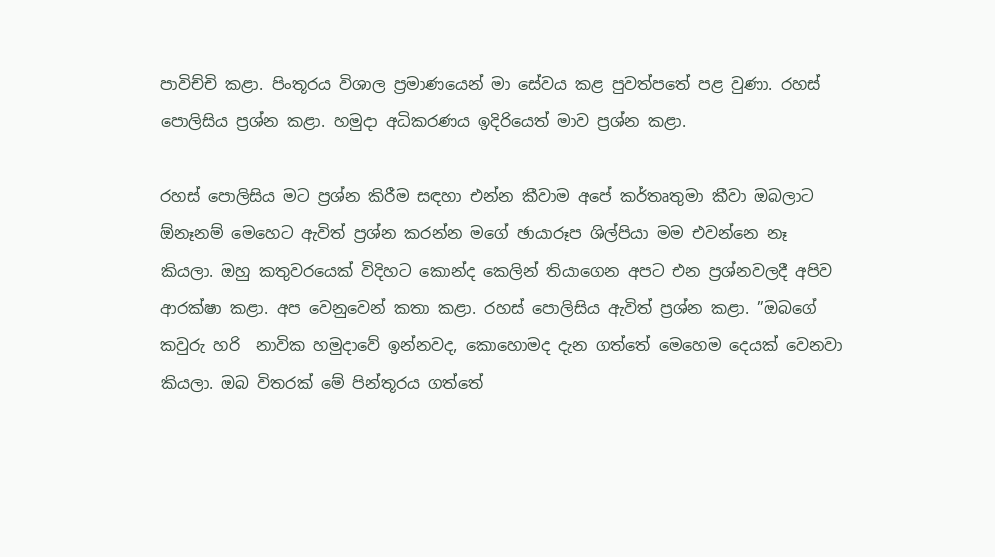පාවිච්චි කළා. පිංතූරය විශාල ප්‍රමාණයෙන් මා සේවය කළ පුවත්පතේ පළ වුණා. රහස් පොලිසිය ප්‍රශ්න කළා. හමුදා අධිකරණය ඉදිරියෙත් මාව ප්‍රශ්න කළා.

රහස් පොලිසිය මට ප්‍රශ්න කිරීම සඳහා එන්න කීවාම අපේ කර්තෘතුමා කීවා ඔබලාට  ඕනෑනම් මෙහෙට ඇවිත් ප්‍රශ්න කරන්න මගේ ඡායාරූප ශිල්පියා මම එවන්නෙ නෑ කියලා. ඔහු කතුවරයෙක් විදිහට කොන්ද කෙලින් තියාගෙන අපට එන ප්‍රශ්නවලදී අපිව ආරක්ෂා කළා. අප වෙනුවෙන් කතා කළා. රහස් පොලිසිය ඇවිත් ප්‍රශ්න කළා. ”ඔබගේ කවුරු හරි  නාවික හමුදාවේ ඉන්නවද, කොහොමද දැන ගත්තේ මෙහෙම දෙයක් වෙනවා කියලා. ඔබ විතරක් මේ පින්තූරය ගත්තේ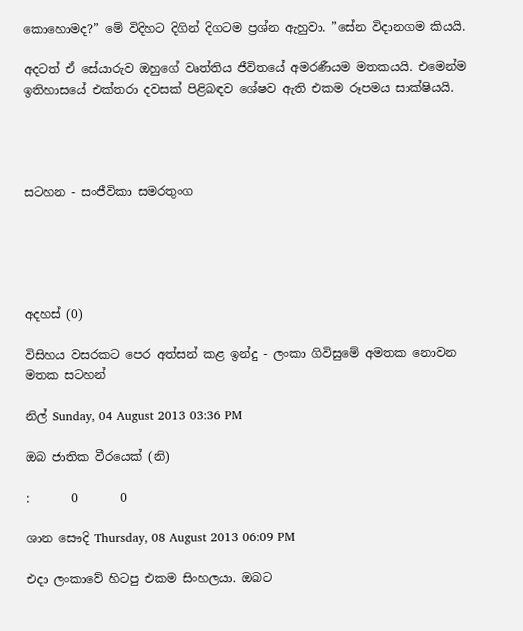කොහොමද?” මේ විදිහට දිගින් දිගටම ප්‍රශ්න ඇහුවා. ”සේන විදානගම කියයි.

අදටත් ඒ සේයාරුව ඔහුගේ වෘත්තිය ජීවිතයේ අමරණීයම මතකයයි. එමෙන්ම ඉතිහාසයේ එක්තරා දවසක් පිළිබඳව ශේෂව ඇති එකම රූපමය සාක්ෂියයි.




සටහන - සංජීවිකා සමරතුංග





අදහස් (0)

විසිහය වසරකට පෙර අත්සන් කළ ඉන්දු - ලංකා ගිවිසුමේ අමතක නොවන මතක සටහන්

නිල් Sunday, 04 August 2013 03:36 PM

ඔබ ජාතික වීරයෙක් (නි)

:       0       0

ශාන සෞදි Thursday, 08 August 2013 06:09 PM

එදා ලංකාවේ හිටපු එකම සිංහලයා. ඔබට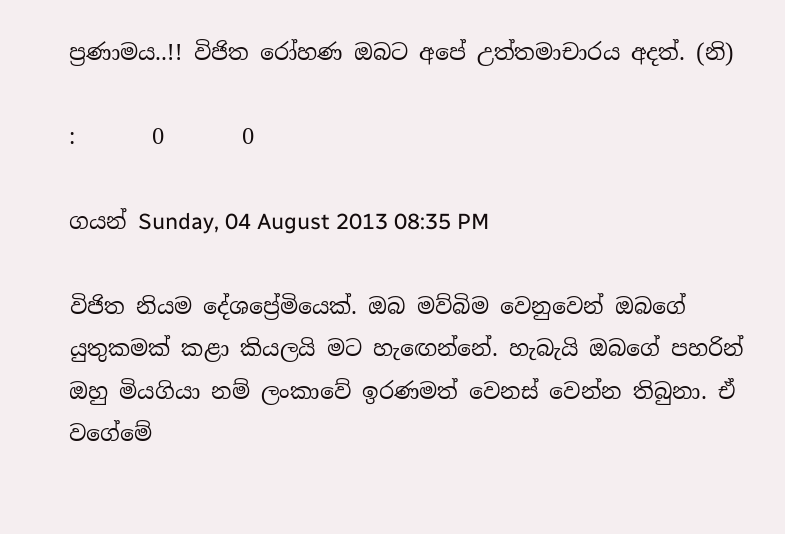ප්‍රණාමය..!! විජිත රෝහණ ඔබට අපේ උත්තමාචාරය අදත්. (නි)

:       0       0

ගයන් Sunday, 04 August 2013 08:35 PM

විජිත නියම දේශප්‍රේමියෙක්. ඔබ මව්බිම වෙනුවෙන් ඔබගේ යුතුකමක් කළා කියලයි මට හැඟෙන්නේ. හැබැයි ඔබගේ පහරින් ඔහු මියගියා නම් ලංකාවේ ඉරණමත් වෙනස් වෙන්න තිබුනා. ඒ වගේමේ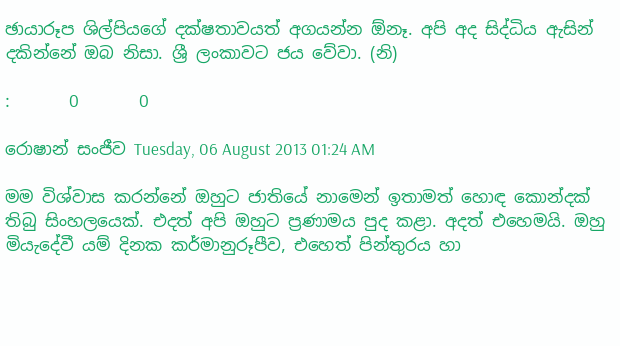ඡායාරූප ශිල්පියගේ දක්ෂතාවයත් අගයන්න ඕනෑ. අපි අද සිද්ධිය ඇසින් දකින්නේ ඔබ නිසා. ශ්‍රී ලංකාවට ජය වේවා. (නි)

:       0       0

රොෂාන් සංජීව Tuesday, 06 August 2013 01:24 AM

මම විශ්වාස කරන්නේ ඔහුට ජාතියේ නාමෙන් ඉතාමත් හොඳ කොන්දක් තිබු සිංහලයෙක්. එදත් අපි ඔහුට ප්‍රණාමය පුද කළා. අදත් එහෙමයි. ඔහු මියැදේවී යම් දිනක කර්මානුරූපීව, එහෙත් පින්තුරය හා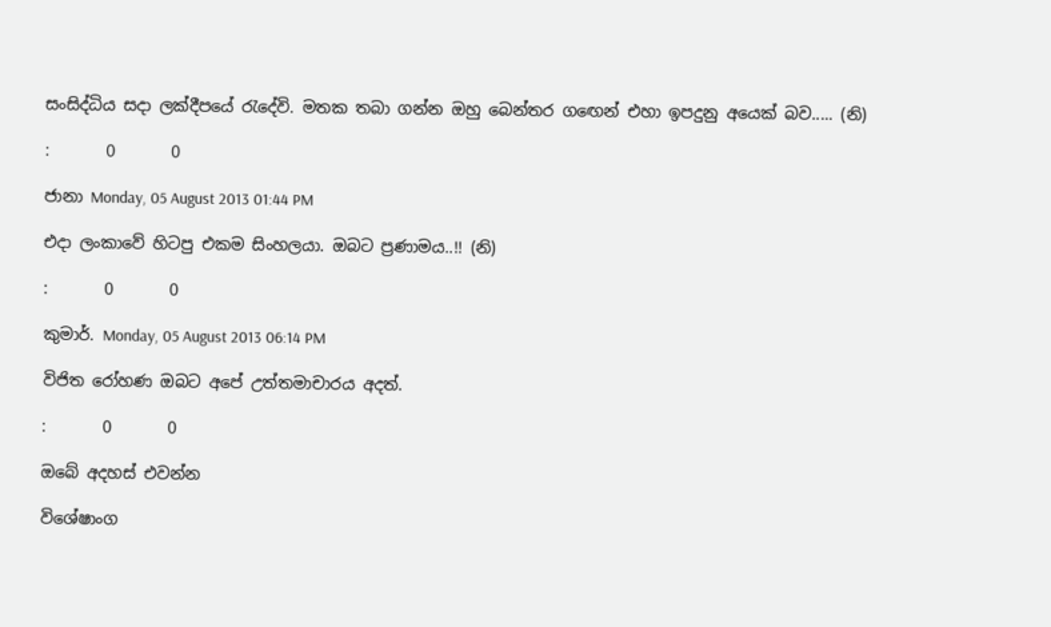සංසිද්ධිය සදා ලක්දීපයේ රැදේවි. මතක තබා ගන්න ඔහු බෙන්තර ගඟෙන් එහා ඉපදුනු අයෙක් බව..... (නි)

:       0       0

ජානා Monday, 05 August 2013 01:44 PM

එදා ලංකාවේ හිටපු එකම සිංහලයා. ඔබට ප්‍රණාමය..!! (නි)

:       0       0

කුමාර්. Monday, 05 August 2013 06:14 PM

විජිත රෝහණ ඔබට අපේ උත්තමාචාරය අදත්.

:       0       0

ඔබේ අදහස් එවන්න

විශේෂාංග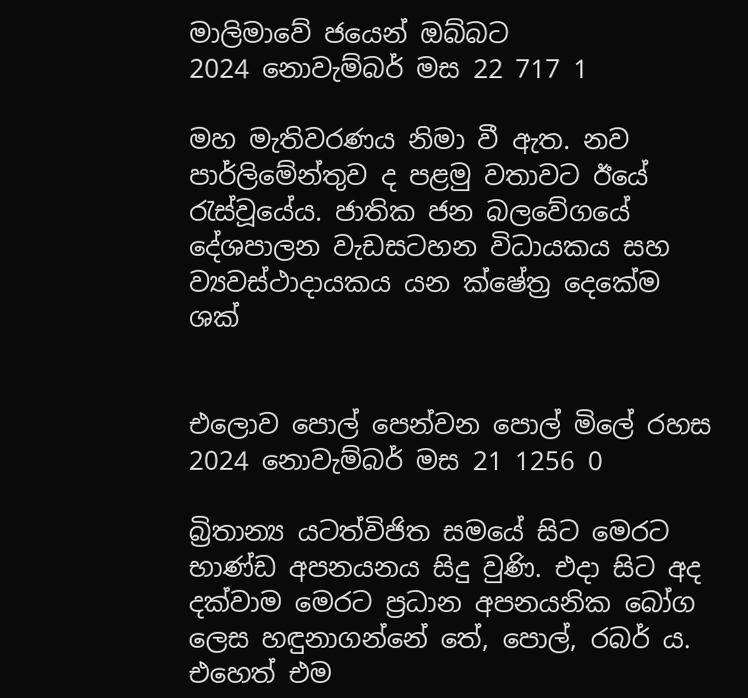මාලිමාවේ ජයෙන් ඔබ්බට
2024 නොවැම්බර් මස 22 717 1

මහ මැතිවරණය නිමා වී ඇත. නව පාර්ලිමේන්තුව ද පළමු වතාවට ඊයේ රැස්වූයේය. ජාතික ජන බලවේගයේ දේශපාලන වැඩසටහන විධායකය සහ ව්‍යවස්ථාදායකය යන ක්ෂේත්‍ර දෙකේම ශක්


එලොව පොල් පෙන්වන පොල් මිලේ රහස
2024 නොවැම්බර් මස 21 1256 0

බ්‍රිතාන්‍ය යටත්විජිත සමයේ සිට මෙරට භාණ්ඩ අපනයනය සිදු වුණි. එදා සිට අද දක්වාම මෙරට ප්‍රධාන අපනයනික බෝග ලෙස හඳුනාගන්නේ තේ, පොල්, රබර් ය. එහෙත් එම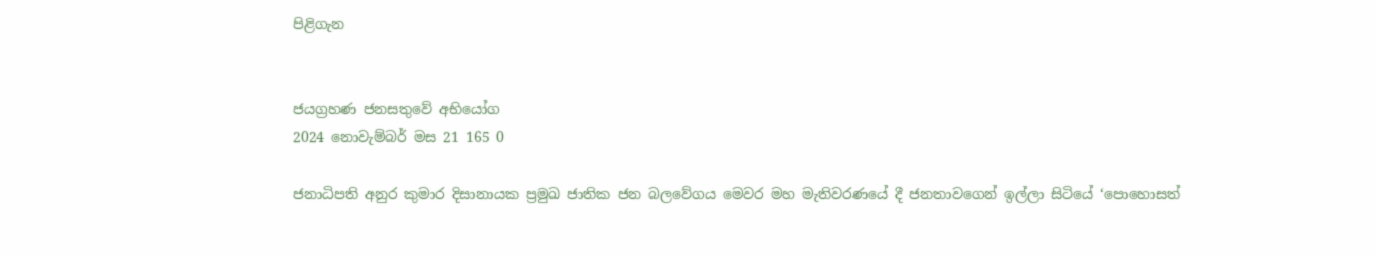පිළිගැන


ජයග්‍රහණ ජනසතුවේ අභියෝග
2024 නොවැම්බර් මස 21 165 0

ජනාධිපති අනුර කුමාර දිසානායක ප්‍රමුඛ ජාතික ජන බලවේගය මෙවර මහ මැතිවරණයේ දී ජනතාවගෙන් ඉල්ලා සිටියේ ‘පොහොසත්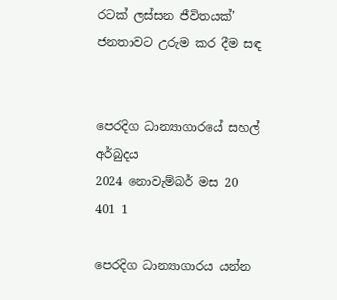රටක් ලස්සන ජීවිතයක්’ ජනතාවට උරුම කර දීම සඳ


පෙරදිග ධාන්‍යාගාරයේ සහල් අර්බුදය
2024 නොවැම්බර් මස 20 401 1

පෙරදිග ධාන්‍යාගාරය යන්න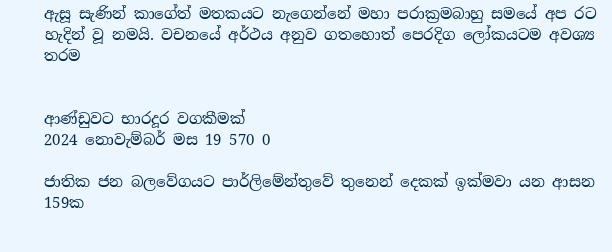ඇසූ සැණින් කාගේත් මතකයට නැගෙන්නේ මහා පරාක්‍රමබාහු සමයේ අප රට හැදින් වූ නමයි. වචනයේ අර්ථය අනුව ගතහොත් පෙරදිග ලෝකයටම අවශ්‍ය තරම


ආණ්ඩුවට භාරදූර වගකීමක්
2024 නොවැම්බර් මස 19 570 0

ජාතික ජන බලවේගයට පාර්ලිමේන්තුවේ තුනෙන් දෙකක් ඉක්මවා යන ආසන 159ක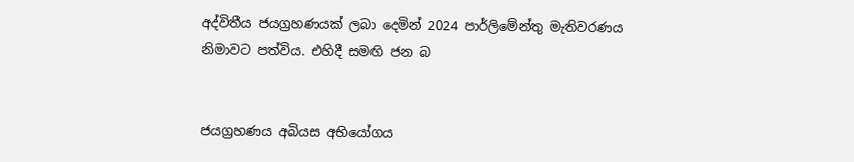අද්විතීය ජයග්‍රහණයක් ලබා දෙමින් 2024 පාර්ලිමේන්තු මැතිවරණය නිමාවට පත්විය. එහිදී සමඟි ජන බ


ජයග්‍රහණය අබියස අභියෝගය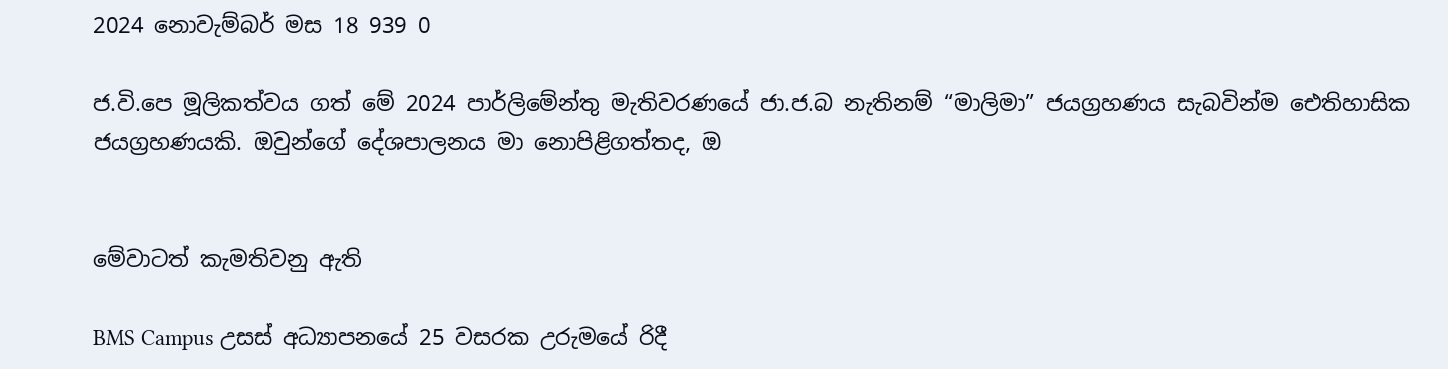2024 නොවැම්බර් මස 18 939 0

ජ.වි.පෙ මූලිකත්වය ගත් මේ 2024 පාර්ලිමේන්තු මැතිවරණයේ ජා.ජ.බ නැතිනම් “මාලිමා” ජයග්‍රහණය සැබවින්ම ඓතිහාසික ජයග්‍රහණයකි. ඔවුන්ගේ දේශපාලනය මා නොපිළිගත්තද, ඔ


මේවාටත් කැමතිවනු ඇති

BMS Campus උසස් අධ්‍යාපනයේ 25 වසරක උරුමයේ රිදී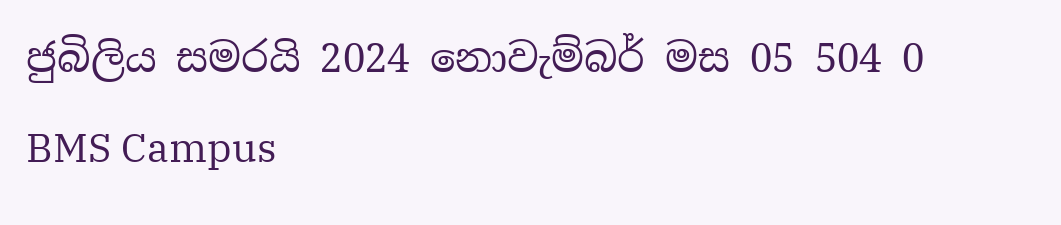ජුබිලිය සමරයි 2024 නොවැම්බර් මස 05 504 0
BMS Campus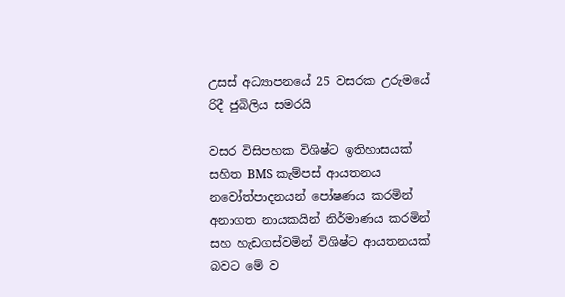උසස් අධ්‍යාපනයේ 25 වසරක උරුමයේ රිදී ජුබිලිය සමරයි

වසර විසිපහක විශිෂ්ට ඉතිහාසයක් සහිත BMS කැම්පස් ආයතනය නවෝත්පාදනයන් පෝෂණය කරමින් අනාගත නායකයින් නිර්මාණය කරමින් සහ හැඩගස්වමින් විශිෂ්ට ආයතනයක් බවට මේ ව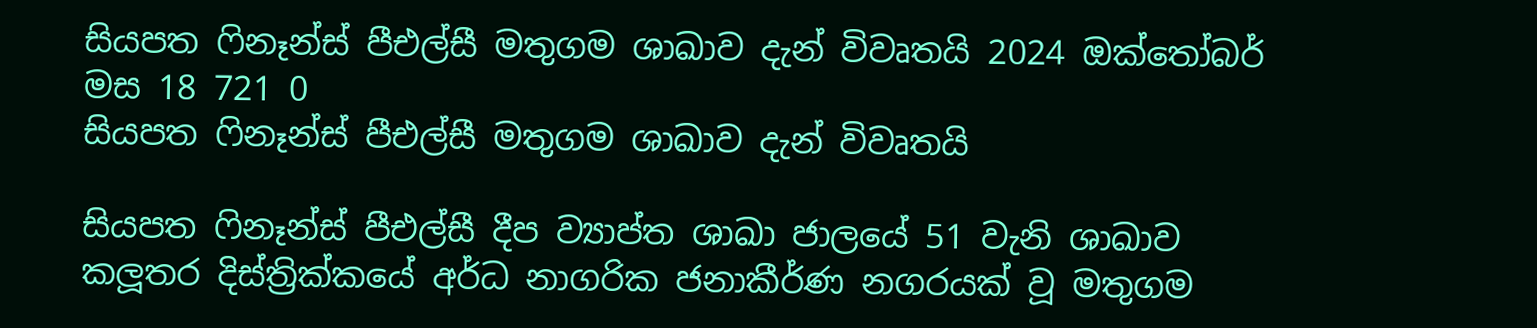සියපත ෆිනෑන්ස් පීඑල්සී මතුගම ශාඛාව දැන් විවෘතයි 2024 ඔක්තෝබර් මස 18 721 0
සියපත ෆිනෑන්ස් පීඑල්සී මතුගම ශාඛාව දැන් විවෘතයි

සියපත ෆිනෑන්ස් පීඑල්සී දීප ව්‍යාප්ත ශාඛා ජාලයේ 51 වැනි ශාඛාව කලූතර දිස්ත්‍රික්කයේ අර්ධ නාගරික ජනාකීර්ණ නගරයක් වූ මතුගම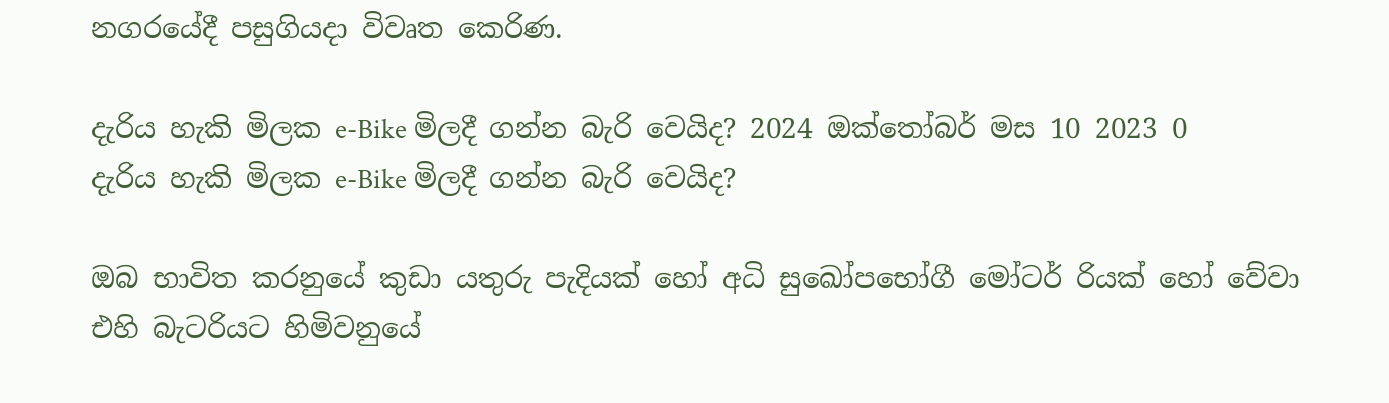නගරයේදී පසුගියදා විවෘත කෙරිණ.

දැරිය හැකි මිලක e-Bike මිලදී ගන්න බැරි වෙයිද? 2024 ඔක්තෝබර් මස 10 2023 0
දැරිය හැකි මිලක e-Bike මිලදී ගන්න බැරි වෙයිද?

ඔබ භාවිත කරනුයේ කුඩා යතුරු පැදියක් හෝ අධි සුඛෝපභෝගී මෝටර් රියක් හෝ වේවා එහි බැටරියට හිමිවනුයේ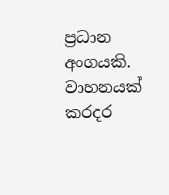ප්‍රධාන අංගයකි. වාහනයක් කරදර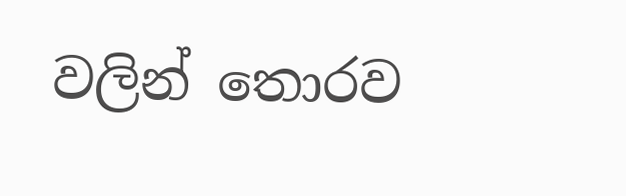වලින් තොරව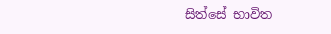සිත්සේ භාවිත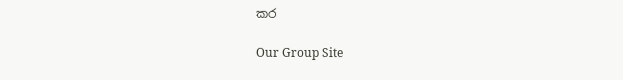කර

Our Group Site